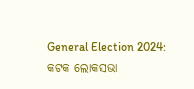General Election 2024: କଟକ ଲୋକସଭା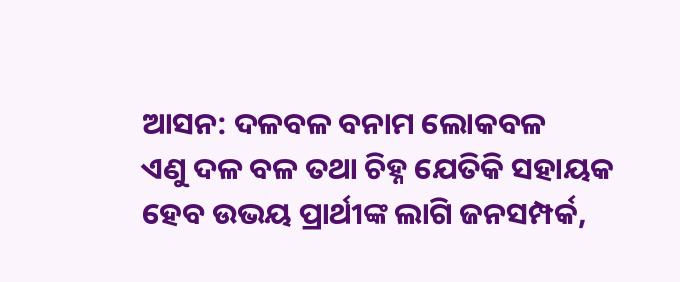ଆସନ: ଦଳବଳ ବନାମ ଲୋକବଳ
ଏଣୁ ଦଳ ବଳ ତଥା ଚିହ୍ନ ଯେତିକି ସହାୟକ ହେବ ଉଭୟ ପ୍ରାର୍ଥୀଙ୍କ ଲାଗି ଜନସମ୍ପର୍କ,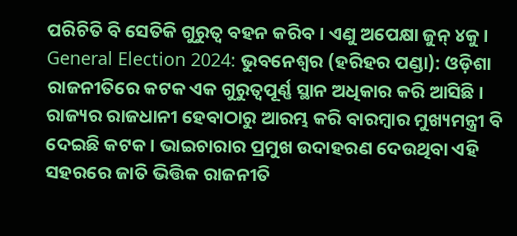ପରିଚିତି ବି ସେତିକି ଗୁରୁତ୍ୱ ବହନ କରିବ। ଏଣୁ ଅପେକ୍ଷା ଜୁନ୍ ୪କୁ।
General Election 2024: ଭୁବନେଶ୍ୱର (ହରିହର ପଣ୍ଡା): ଓଡ଼ିଶା ରାଜନୀତିରେ କଟକ ଏକ ଗୁରୁତ୍ୱପୂର୍ଣ୍ଣ ସ୍ଥାନ ଅଧିକାର କରି ଆସିଛି। ରାଜ୍ୟର ରାଜଧାନୀ ହେବାଠାରୁ ଆରମ୍ଭ କରି ବାରମ୍ବାର ମୁଖ୍ୟମନ୍ତ୍ରୀ ବି ଦେଇଛି କଟକ। ଭାଇଚାରାର ପ୍ରମୁଖ ଉଦାହରଣ ଦେଉଥିବା ଏହି ସହରରେ ଜାତି ଭିତ୍ତିକ ରାଜନୀତି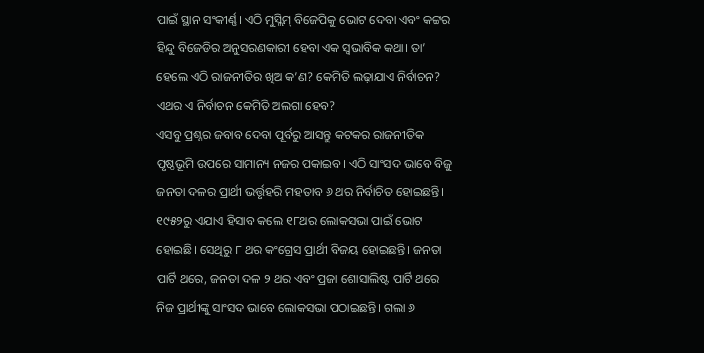ପାଇଁ ସ୍ଥାନ ସଂକୀର୍ଣ୍ଣ। ଏଠି ମୁସ୍ଲିମ୍ ବିଜେପିକୁ ଭୋଟ ଦେବା ଏବଂ କଟ୍ଟର ହିନ୍ଦୁ ବିଜେଡିର ଅନୁସରଣକାରୀ ହେବା ଏକ ସ୍ୱଭାବିକ କଥା। ତା’ ହେଲେ ଏଠି ରାଜନୀତିର ଖିଅ କ’ଣ? କେମିତି ଲଢ଼ାଯାଏ ନିର୍ବାଚନ? ଏଥର ଏ ନିର୍ବାଚନ କେମିତି ଅଲଗା ହେବ?
ଏସବୁ ପ୍ରଶ୍ନର ଜବାବ ଦେବା ପୂର୍ବରୁ ଆସନ୍ତୁ କଟକର ରାଜନୀତିକ ପୃଷ୍ଠଭୂମି ଉପରେ ସାମାନ୍ୟ ନଜର ପକାଇବ। ଏଠି ସାଂସଦ ଭାବେ ବିଜୁ ଜନତା ଦଳର ପ୍ରାର୍ଥୀ ଭର୍ତ୍ତୃହରି ମହତାବ ୬ ଥର ନିର୍ବାଚିତ ହୋଇଛନ୍ତି। ୧୯୫୨ରୁ ଏଯାଏ ହିସାବ କଲେ ୧୮ଥର ଲୋକସଭା ପାଇଁ ଭୋଟ ହୋଇଛି। ସେଥିରୁ ୮ ଥର କଂଗ୍ରେସ ପ୍ରାର୍ଥୀ ବିଜୟ ହୋଇଛନ୍ତି। ଜନତା ପାର୍ଟି ଥରେ, ଜନତା ଦଳ ୨ ଥର ଏବଂ ପ୍ରଜା ଶୋସାଲିଷ୍ଟ ପାର୍ଟି ଥରେ ନିଜ ପ୍ରାର୍ଥୀଙ୍କୁ ସାଂସଦ ଭାବେ ଲୋକସଭା ପଠାଇଛନ୍ତି। ଗଲା ୬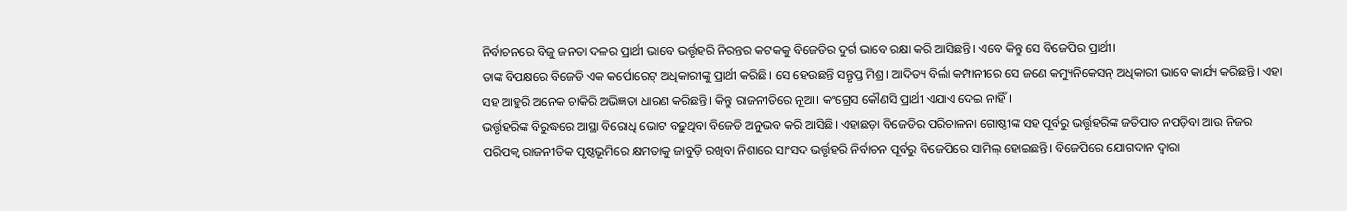ନିର୍ବାଚନରେ ବିଜୁ ଜନତା ଦଳର ପ୍ରାର୍ଥୀ ଭାବେ ଭର୍ତ୍ତୃହରି ନିରନ୍ତର କଟକକୁ ବିଜେଡିର ଦୁର୍ଗ ଭାବେ ରକ୍ଷା କରି ଆସିଛନ୍ତି। ଏବେ କିନ୍ତୁ ସେ ବିଜେପିର ପ୍ରାର୍ଥୀ।
ତାଙ୍କ ବିପକ୍ଷରେ ବିଜେଡି ଏକ କର୍ପୋରେଟ୍ ଅଧିକାରୀଙ୍କୁ ପ୍ରାର୍ଥୀ କରିଛି। ସେ ହେଉଛନ୍ତି ସନ୍ତୃପ୍ତ ମିଶ୍ର। ଆଦିତ୍ୟ ବିର୍ଲା କମ୍ପାନୀରେ ସେ ଜଣେ କମ୍ୟୁନିକେସନ୍ ଅଧିକାରୀ ଭାବେ କାର୍ଯ୍ୟ କରିଛନ୍ତି। ଏହା ସହ ଆହୁରି ଅନେକ ଚାକିରି ଅଭିଜ୍ଞତା ଧାରଣ କରିଛନ୍ତି। କିନ୍ତୁ ରାଜନୀତିରେ ନୂଆ। କଂଗ୍ରେସ କୌଣସି ପ୍ରାର୍ଥୀ ଏଯାଏ ଦେଇ ନାହିଁ।
ଭର୍ତ୍ତୃହରିଙ୍କ ବିରୁଦ୍ଧରେ ଆସ୍ଥା ବିରୋଧି ଭୋଟ ବଢ଼ୁଥିବା ବିଜେଡି ଅନୁଭବ କରି ଆସିଛି। ଏହାଛଡ଼ା ବିଜେଡିର ପରିଚାଳନା ଗୋଷ୍ଠୀଙ୍କ ସହ ପୂର୍ବରୁ ଭର୍ତ୍ତୃହରିଙ୍କ ଜତିପାତ ନପଡ଼ିବା ଆଉ ନିଜର ପରିପକ୍ୱ ରାଜନୀତିକ ପୃଷ୍ଠଭୂମିରେ କ୍ଷମତାକୁ ଜାବୁଡ଼ି ରଖିବା ନିଶାରେ ସାଂସଦ ଭର୍ତ୍ତୃହରି ନିର୍ବାଚନ ପୂର୍ବରୁ ବିଜେପିରେ ସାମିଲ୍ ହୋଇଛନ୍ତି। ବିଜେପିରେ ଯୋଗଦାନ ଦ୍ୱାରା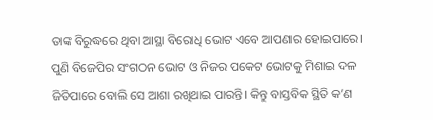ତାଙ୍କ ବିରୁଦ୍ଧରେ ଥିବା ଆସ୍ଥା ବିରୋଧି ଭୋଟ ଏବେ ଆପଣାର ହୋଇପାରେ। ପୁଣି ବିଜେପିର ସଂଗଠନ ଭୋଟ ଓ ନିଜର ପକେଟ ଭୋଟକୁ ମିଶାଇ ଦଳ ଜିତିପାରେ ବୋଲି ସେ ଆଶା ରଖିଥାଇ ପାରନ୍ତି। କିନ୍ତୁ ବାସ୍ତବିକ ସ୍ଥିତି କ’ଣ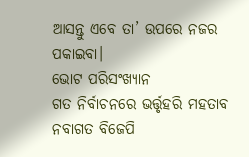ଆସନ୍ତୁ ଏବେ ତା’ ଉପରେ ନଜର ପକାଇବା।
ଭୋଟ ପରିସଂଖ୍ୟାନ
ଗତ ନିର୍ବାଚନରେ ଭର୍ତ୍ତୃହରି ମହତାବ ନବାଗତ ବିଜେପି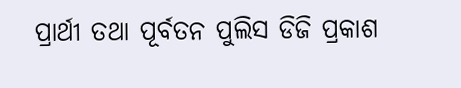ପ୍ରାର୍ଥୀ ତଥା ପୂର୍ବତନ ପୁଲିସ ଡିଜି ପ୍ରକାଶ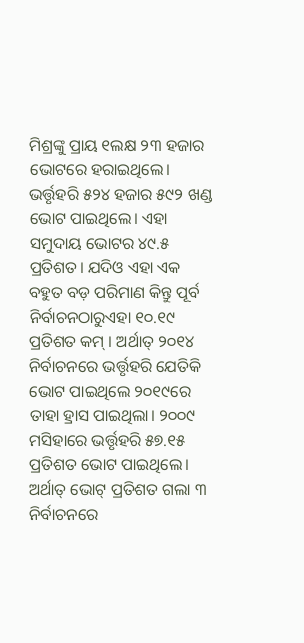ମିଶ୍ରଙ୍କୁ ପ୍ରାୟ ୧ଲକ୍ଷ ୨୩ ହଜାର ଭୋଟରେ ହରାଇଥିଲେ। ଭର୍ତ୍ତୃହରି ୫୨୪ ହଜାର ୫୯୨ ଖଣ୍ଡ ଭୋଟ ପାଇଥିଲେ। ଏହା ସମୁଦାୟ ଭୋଟର ୪୯.୫ ପ୍ରତିଶତ। ଯଦିଓ ଏହା ଏକ ବହୁତ ବଡ଼ ପରିମାଣ କିନ୍ତୁ ପୂର୍ବ ନିର୍ବାଚନଠାରୁଏହା ୧୦.୧୯ ପ୍ରତିଶତ କମ୍ । ଅର୍ଥାତ୍ ୨୦୧୪ ନିର୍ବାଚନରେ ଭର୍ତ୍ତୃହରି ଯେତିକି ଭୋଟ ପାଇଥିଲେ ୨୦୧୯ରେ ତାହା ହ୍ରାସ ପାଇଥିଲା। ୨୦୦୯ ମସିହାରେ ଭର୍ତ୍ତୃହରି ୫୭.୧୫ ପ୍ରତିଶତ ଭୋଟ ପାଇଥିଲେ। ଅର୍ଥାତ୍ ଭୋଟ୍ ପ୍ରତିଶତ ଗଲା ୩ ନିର୍ବାଚନରେ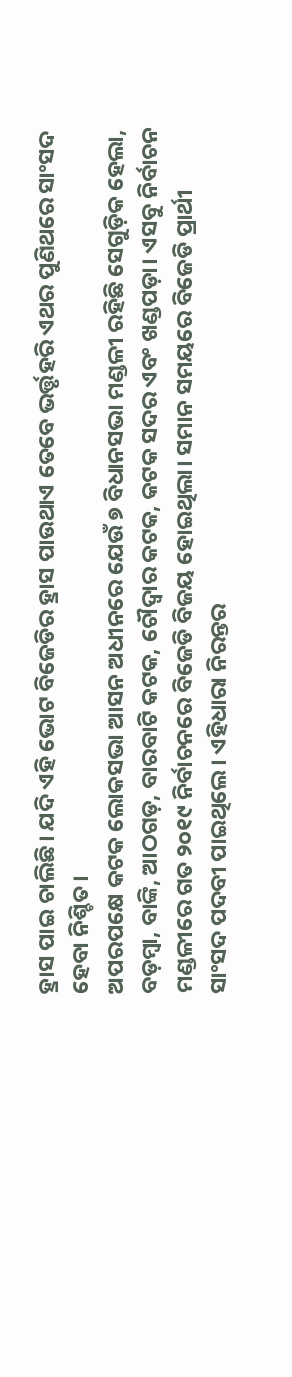ହ୍ରାସ ପାଇ ଚାଲିଛି। ଯଦି ଏହି ଭୋଟ ବିଜେଡିର ହ୍ରାସ ପାଉଥାଏ ତେବେ ଭର୍ତ୍ତୃହରି ଏଥର ପୁଣିଥରେ ସାଂସଦ ହେବା ନିଶ୍ଚିତ।
ଅପରପକ୍ଷେ କଟକ ଲୋକସଭା ଆସନ ଅଧୀନରେ ଯେଉଁ ୭ ବିଧାନସଭା ମଣ୍ଡଳୀ ରହିଛି ସେଗୁଡ଼ିକ ହେଲା, ବଡ଼ମ୍ବା, ବାଙ୍କି, ଆଠଗଡ଼, ବାରବାଟି କଟକ, ଚୌଦ୍ୱାର କଟକ, କଟକ ସଦର ଏବଂ ଖଣ୍ଡପଡ଼ା। ଏସବୁ ନିର୍ବାଚନ ମଣ୍ଡଳୀରେ ଗତ ୨୦୧୯ ନିର୍ବାଚନରେ ବିଜେଡି ବିଜୟ ହୋଇଥିଲା। ସମାନ ସମୟରେ ବିଜେଡି ପ୍ରାର୍ଥୀ ସାଂସଦ ପଦବୀ ପାଇଥିଲେ। ଏହିଧାରା ନିରନ୍ତର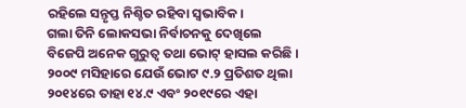ରହିଲେ ସନ୍ତୃପ୍ତ ନିଶ୍ଚିତ ରହିବା ସ୍ୱଭାବିକ।
ଗଲା ତିନି ଲୋକସଭା ନିର୍ବାଚନକୁ ଦେଖିଲେ ବିଜେପି ଅନେକ ଗୁରୁତ୍ୱ ତଥା ଭୋଟ୍ ହାସଲ କରିଛି। ୨୦୦୯ ମସିହାରେ ଯେଉଁ ଭୋଟ ୯.୨ ପ୍ରତିଶତ ଥିଲା ୨୦୧୪ରେ ତାହା ୧୪.୯ ଏବଂ ୨୦୧୯ରେ ଏହା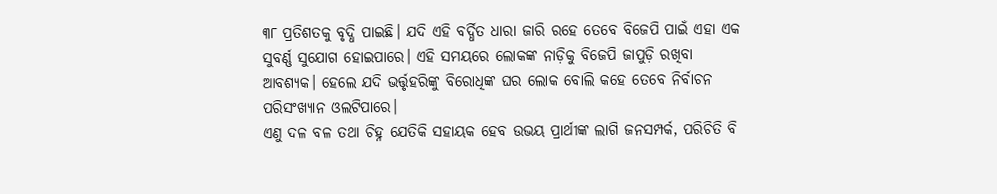୩୮ ପ୍ରତିଶତକୁ ବୃଦ୍ଧି ପାଇଛି। ଯଦି ଏହି ବର୍ଦ୍ଧିତ ଧାରା ଜାରି ରହେ ତେବେ ବିଜେପି ପାଇଁ ଏହା ଏକ ସୁବର୍ଣ୍ଣ ସୁଯୋଗ ହୋଇପାରେ। ଏହି ସମୟରେ ଲୋକଙ୍କ ନାଡ଼ିକୁ ବିଜେପି ଜାପୁଡ଼ି ରଖିବା ଆବଶ୍ୟକ। ହେଲେ ଯଦି ଭର୍ତ୍ତୃହରିଙ୍କୁ ବିରୋଧିଙ୍କ ଘର ଲୋକ ବୋଲି କହେ ତେବେ ନିର୍ବାଚନ ପରିସଂଖ୍ୟାନ ଓଲଟିପାରେ।
ଏଣୁ ଦଳ ବଳ ତଥା ଚିହ୍ନ ଯେତିକି ସହାୟକ ହେବ ଉଭୟ ପ୍ରାର୍ଥୀଙ୍କ ଲାଗି ଜନସମ୍ପର୍କ, ପରିଚିତି ବି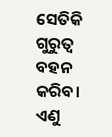ସେତିକି ଗୁରୁତ୍ୱ ବହନ କରିବ। ଏଣୁ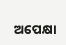ଅପେକ୍ଷା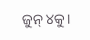ଜୁନ୍ ୪କୁ।